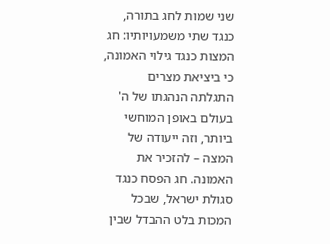שני שמות לחג בתורה, כנגד שתי משמעויותיו: חג המצות כנגד גילוי האמונה, כי ביציאת מצרים התגלתה הנהגתו של ה' בעולם באופן המוחשי ביותר, וזה ייעודה של המצה – להזכיר את האמונה. חג הפסח כנגד סגולת ישראל, שבכל המכות בלט ההבדל שבין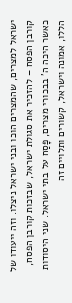ישראל למצרים, שהמצרים הוכו ובני ישראל ניצלו. וזה ייעודו של קורבן הפסח – להזכיר את סגולת ישראל, שבזכות קורבן הפסח, כאשר היכה ה' בבכורי מצרים, פָּסַח על בתי ישראל. שני היסודות הללו, אמונה וישראל, קשורים ותלויים זה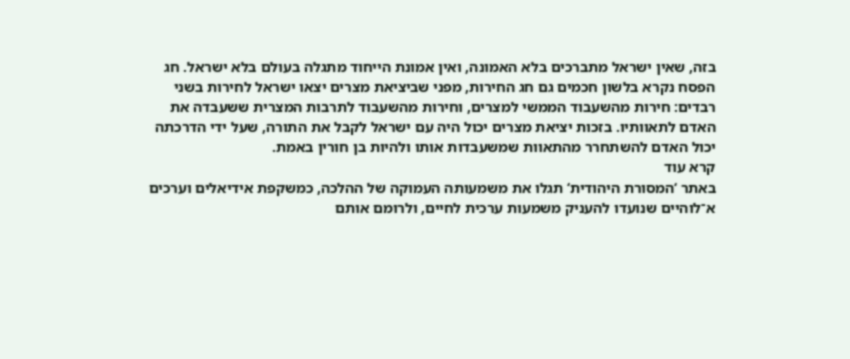בזה, שאין ישראל מתברכים בלא האמונה, ואין אמונת הייחוד מתגלה בעולם בלא ישראל. חג הפסח נקרא בלשון חכמים גם חג החירות, מפני שביציאת מצרים יצאו ישראל לחירות בשני רבדים: חירות מהשעבוד הממשי למצרים, וחירות מהשעבוד לתרבות המצרית ששעבדה את האדם לתאוותיו. בזכות יציאת מצרים יכול היה עם ישראל לקבל את התורה, שעל ידי הדרכתה יכול האדם להשתחרר מהתאוות שמשעבדות אותו ולהיות בן חורין באמת.
קרא עוד
באתר ‘המסורת היהודית‘ תגלו את משמעותה העמוקה של ההלכה, כמשקפת אידיאלים וערכים א־לוהיים שנועדו להעניק משמעות ערכית לחיים, ולרומם אותם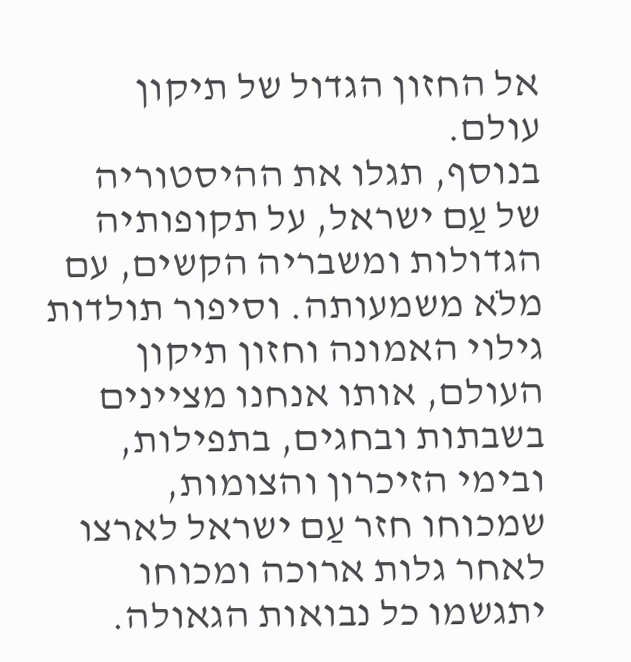אל החזון הגדול של תיקון עולם.
בנוסף, תגלו את ההיסטוריה של עַם ישראל, על תקופותיה הגדולות ומשבריה הקשים, עם מלֹא משמעותה. וסיפור תולדות גילוי האמונה וחזון תיקון העולם, אותו אנחנו מציינים בשבתות ובחגים, בתפילות, ובימי הזיכרון והצומות, שמכוחו חזר עַם ישראל לארצו לאחר גלות ארוכה ומכוחו יתגשמו כל נבואות הגאולה.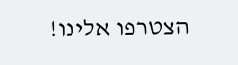הצטרפו אלינו!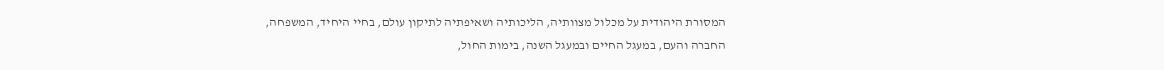המסורת היהודית על מכלול מצוותיה, הליכותיה ושאיפתיה לתיקון עולם, בחיי היחיד, המשפחה, החברה והעם, במעגל החיים ובמעגל השנה, בימות החול,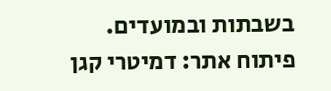בשבתות ובמועדים.
פיתוח אתר: דמיטרי קגן